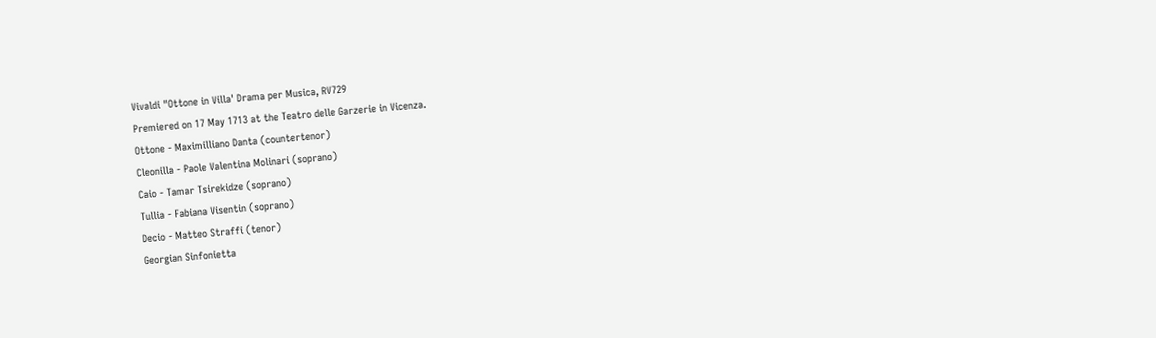Vivaldi "Ottone in Villa' Drama per Musica, RV729
Premiered on 17 May 1713 at the Teatro delle Garzerie in Vicenza.
Ottone - Maximilliano Danta (countertenor)
Cleonilla - Paole Valentina Molinari (soprano)
Caio - Tamar Tsirekidze (soprano)
Tullia - Fabiana Visentin (soprano)
Decio - Matteo Straffi (tenor)
Georgian Sinfonietta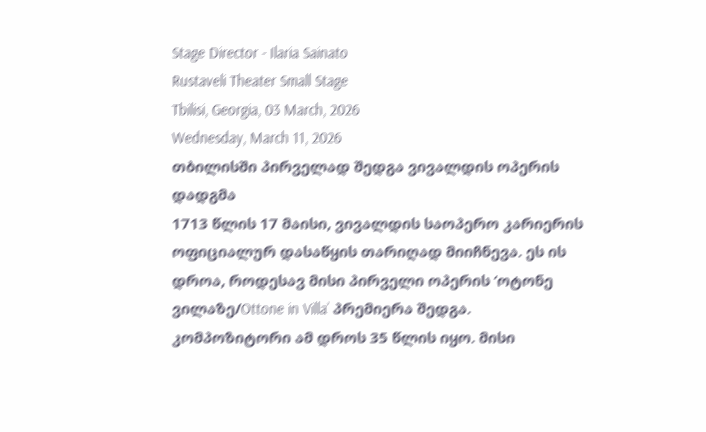Stage Director - Ilaria Sainato
Rustaveli Theater Small Stage
Tbilisi, Georgia, 03 March, 2026
Wednesday, March 11, 2026
თბილისში პირველად შედგა ვივალდის ოპერის დადგმა
1713 წლის 17 მაისი, ვივალდის საოპერო კარიერის ოფიციალურ დასაწყის თარიღად მიიჩნევა. ეს ის დროა, როდესავ მისი პირველი ოპერის ‘ოტონე ვილაზე/Ottone in Villa’ პრემიერა შედგა. კომპოზიტორი ამ დროს 35 წლის იყო. მისი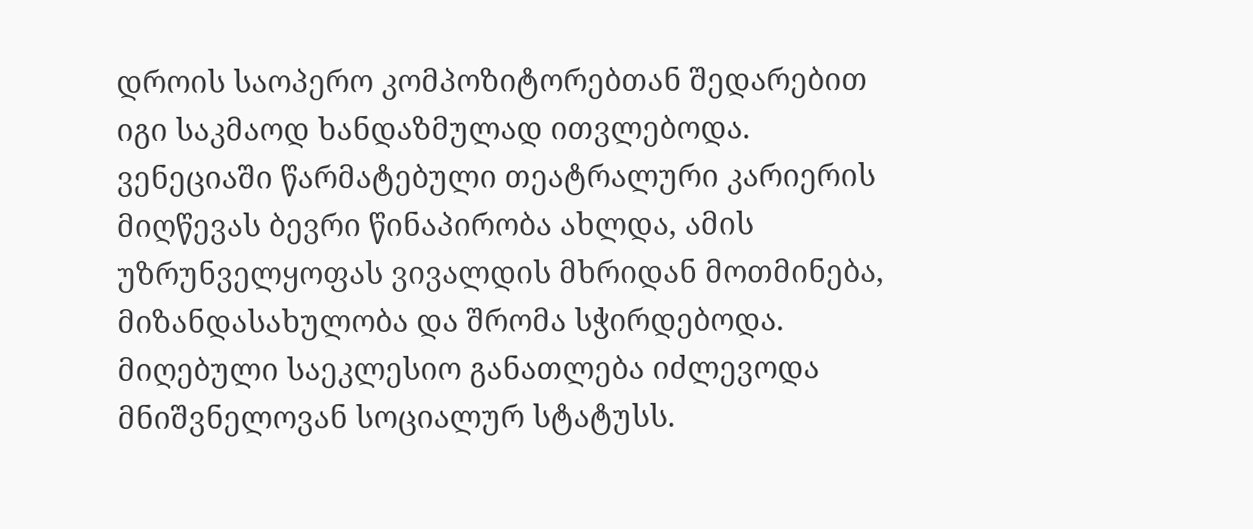დროის საოპერო კომპოზიტორებთან შედარებით იგი საკმაოდ ხანდაზმულად ითვლებოდა. ვენეციაში წარმატებული თეატრალური კარიერის მიღწევას ბევრი წინაპირობა ახლდა, ამის უზრუნველყოფას ვივალდის მხრიდან მოთმინება, მიზანდასახულობა და შრომა სჭირდებოდა. მიღებული საეკლესიო განათლება იძლევოდა მნიშვნელოვან სოციალურ სტატუსს.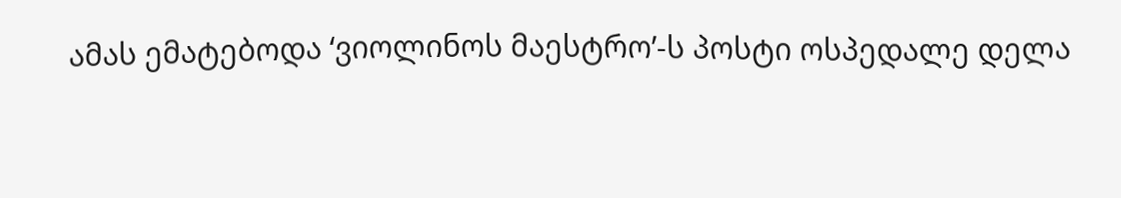ამას ემატებოდა ‘ვიოლინოს მაესტრო’-ს პოსტი ოსპედალე დელა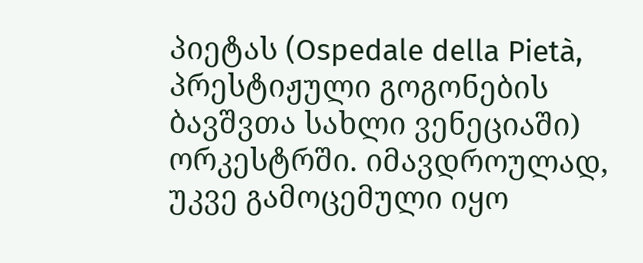პიეტას (Ospedale della Pietà, პრესტიჟული გოგონების ბავშვთა სახლი ვენეციაში) ორკესტრში. იმავდროულად, უკვე გამოცემული იყო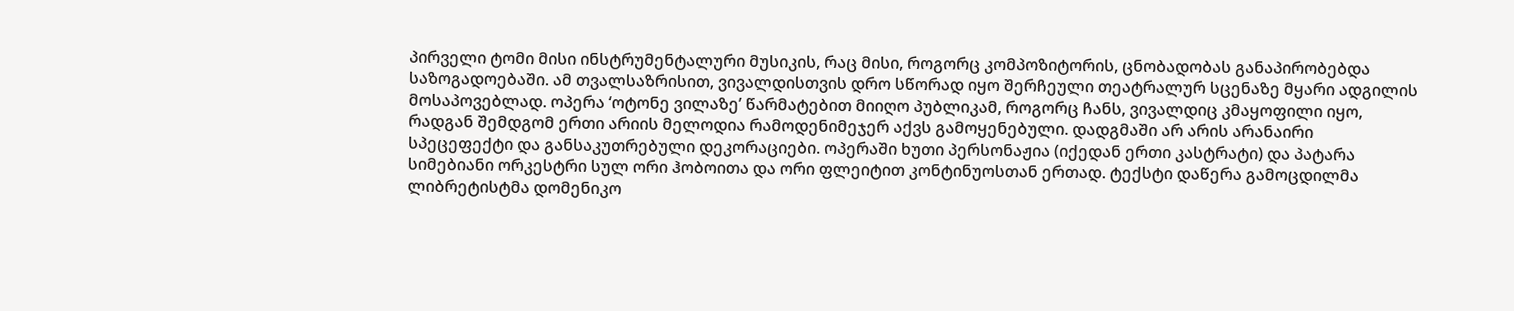პირველი ტომი მისი ინსტრუმენტალური მუსიკის, რაც მისი, როგორც კომპოზიტორის, ცნობადობას განაპირობებდა საზოგადოებაში. ამ თვალსაზრისით, ვივალდისთვის დრო სწორად იყო შერჩეული თეატრალურ სცენაზე მყარი ადგილის მოსაპოვებლად. ოპერა ‘ოტონე ვილაზე’ წარმატებით მიიღო პუბლიკამ, როგორც ჩანს, ვივალდიც კმაყოფილი იყო, რადგან შემდგომ ერთი არიის მელოდია რამოდენიმეჯერ აქვს გამოყენებული. დადგმაში არ არის არანაირი სპეცეფექტი და განსაკუთრებული დეკორაციები. ოპერაში ხუთი პერსონაჟია (იქედან ერთი კასტრატი) და პატარა სიმებიანი ორკესტრი სულ ორი ჰობოითა და ორი ფლეიტით კონტინუოსთან ერთად. ტექსტი დაწერა გამოცდილმა ლიბრეტისტმა დომენიკო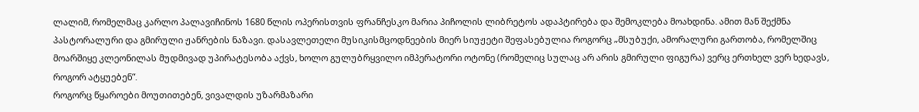ლალიმ, რომელმაც კარლო პალავიჩინოს 1680 წლის ოპერისთვის ფრანჩესკო მარია პიჩოლის ლიბრეტოს ადაპტირება და შემოკლება მოახდინა. ამით მან შექმნა პასტორალური და გმირული ჟანრების ნაზავი. დასავლეთელი მუსიკისმცოდნეების მიერ სიუჟეტი შეფასებულია როგორც „მსუბუქი, ამორალური გართობა, რომელშიც მოარშიყე კლეონილას მუდმივად უპირატესობა აქვს, ხოლო გულუბრყვილო იმპერატორი ოტონე (რომელიც სულაც არ არის გმირული ფიგურა) ვერც ერთხელ ვერ ხედავს, როგორ ატყუებენ“.
როგორც წყაროები მოუთითებენ, ვივალდის უზარმაზარი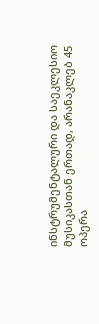ინსტრუმენტალური და საეკლესიო მუსიკასთან ერთად, არანაკლებ 45 ოპერა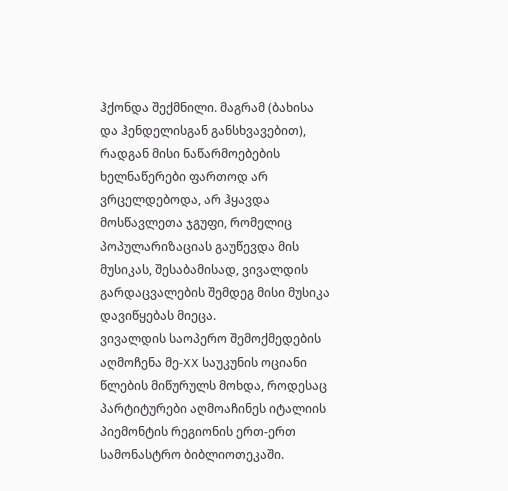ჰქონდა შექმნილი. მაგრამ (ბახისა და ჰენდელისგან განსხვავებით), რადგან მისი ნაწარმოებების ხელნაწერები ფართოდ არ ვრცელდებოდა, არ ჰყავდა მოსწავლეთა ჯგუფი, რომელიც პოპულარიზაციას გაუწევდა მის მუსიკას, შესაბამისად, ვივალდის გარდაცვალების შემდეგ მისი მუსიკა დავიწყებას მიეცა.
ვივალდის საოპერო შემოქმედების აღმოჩენა მე-XX საუკუნის ოციანი წლების მიწურულს მოხდა, როდესაც პარტიტურები აღმოაჩინეს იტალიის პიემონტის რეგიონის ერთ-ერთ სამონასტრო ბიბლიოთეკაში.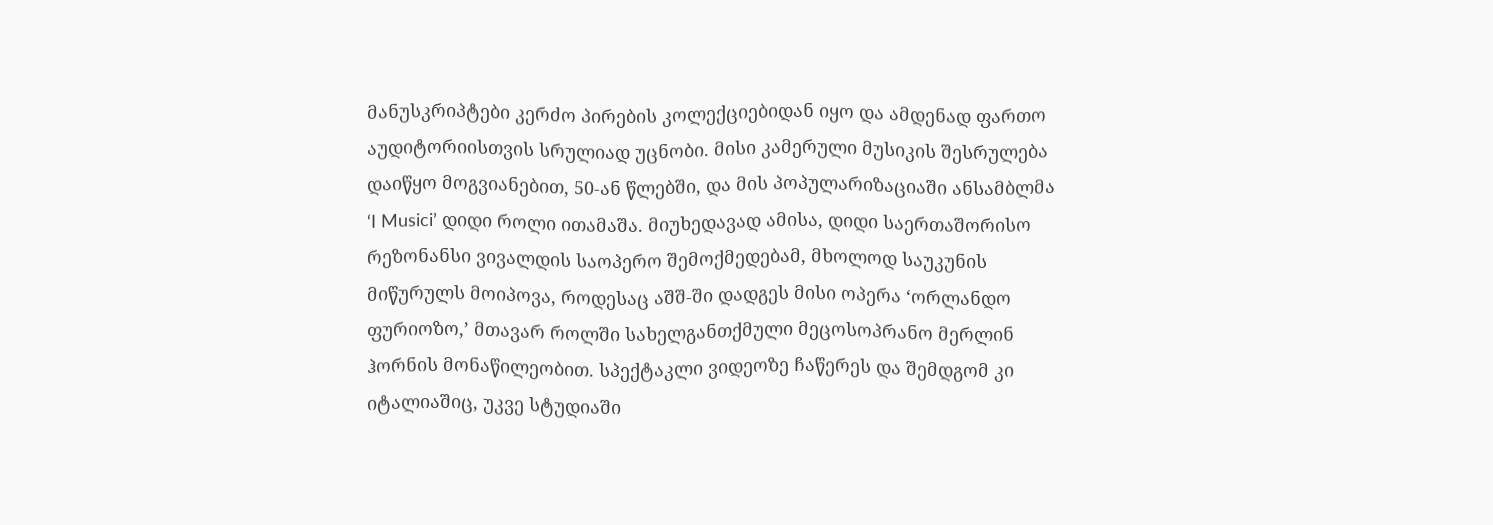მანუსკრიპტები კერძო პირების კოლექციებიდან იყო და ამდენად ფართო აუდიტორიისთვის სრულიად უცნობი. მისი კამერული მუსიკის შესრულება დაიწყო მოგვიანებით, 50-ან წლებში, და მის პოპულარიზაციაში ანსამბლმა ‘I Musici’ დიდი როლი ითამაშა. მიუხედავად ამისა, დიდი საერთაშორისო რეზონანსი ვივალდის საოპერო შემოქმედებამ, მხოლოდ საუკუნის მიწურულს მოიპოვა, როდესაც აშშ-ში დადგეს მისი ოპერა ‘ორლანდო ფურიოზო,’ მთავარ როლში სახელგანთქმული მეცოსოპრანო მერლინ ჰორნის მონაწილეობით. სპექტაკლი ვიდეოზე ჩაწერეს და შემდგომ კი იტალიაშიც, უკვე სტუდიაში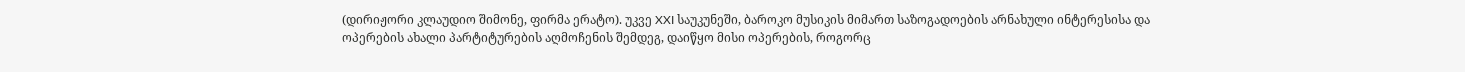(დირიჟორი კლაუდიო შიმონე, ფირმა ერატო). უკვე XXI საუკუნეში, ბაროკო მუსიკის მიმართ საზოგადოების არნახული ინტერესისა და ოპერების ახალი პარტიტურების აღმოჩენის შემდეგ, დაიწყო მისი ოპერების, როგორც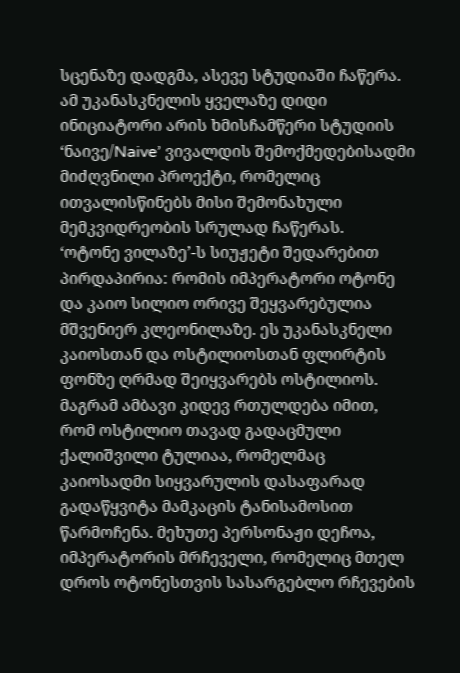სცენაზე დადგმა, ასევე სტუდიაში ჩაწერა. ამ უკანასკნელის ყველაზე დიდი ინიციატორი არის ხმისჩამწერი სტუდიის ‘ნაივე/Naive’ ვივალდის შემოქმედებისადმი მიძღვნილი პროექტი, რომელიც ითვალისწინებს მისი შემონახული მემკვიდრეობის სრულად ჩაწერას.
‘ოტონე ვილაზე’-ს სიუჟეტი შედარებით პირდაპირია: რომის იმპერატორი ოტონე და კაიო სილიო ორივე შეყვარებულია მშვენიერ კლეონილაზე. ეს უკანასკნელი კაიოსთან და ოსტილიოსთან ფლირტის ფონზე ღრმად შეიყვარებს ოსტილიოს. მაგრამ ამბავი კიდევ რთულდება იმით, რომ ოსტილიო თავად გადაცმული ქალიშვილი ტულიაა, რომელმაც კაიოსადმი სიყვარულის დასაფარად გადაწყვიტა მამკაცის ტანისამოსით წარმოჩენა. მეხუთე პერსონაჟი დეჩოა, იმპერატორის მრჩეველი, რომელიც მთელ დროს ოტონესთვის სასარგებლო რჩევების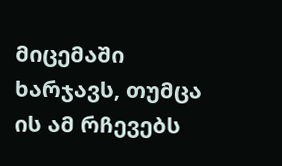მიცემაში ხარჯავს, თუმცა ის ამ რჩევებს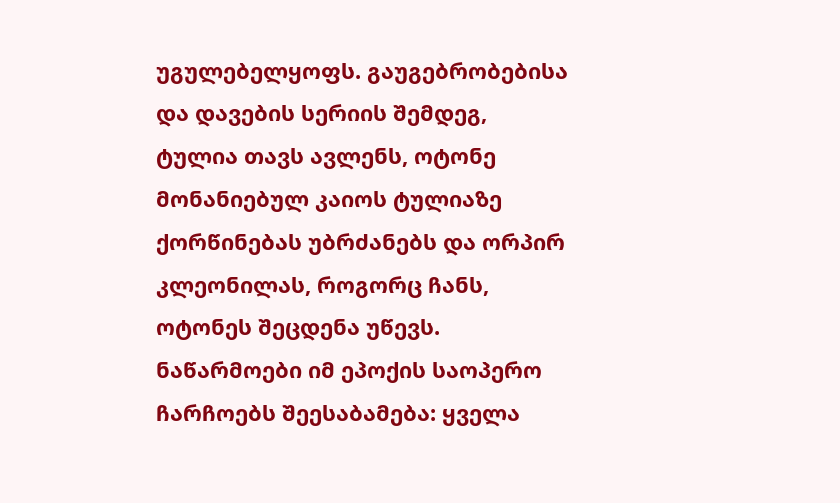უგულებელყოფს. გაუგებრობებისა და დავების სერიის შემდეგ, ტულია თავს ავლენს, ოტონე მონანიებულ კაიოს ტულიაზე ქორწინებას უბრძანებს და ორპირ კლეონილას, როგორც ჩანს, ოტონეს შეცდენა უწევს.
ნაწარმოები იმ ეპოქის საოპერო ჩარჩოებს შეესაბამება: ყველა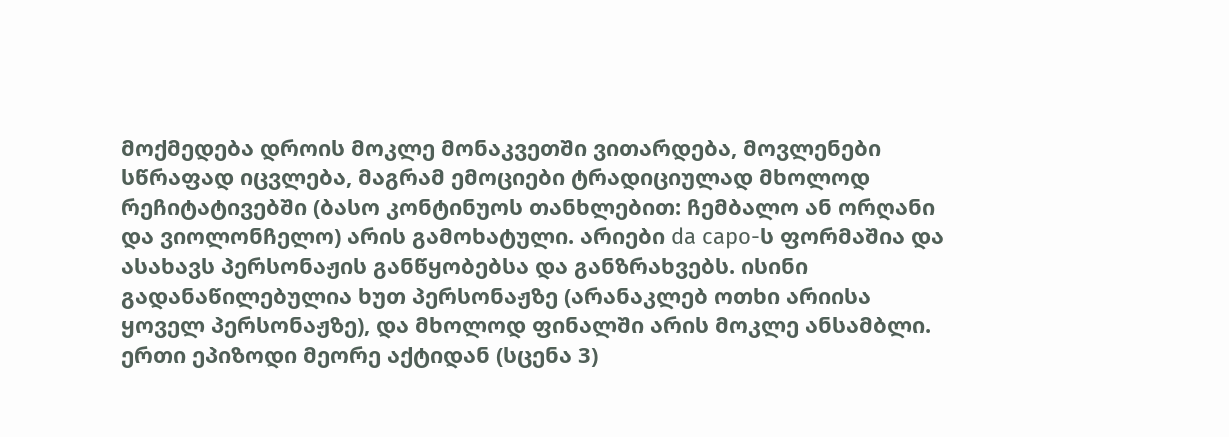მოქმედება დროის მოკლე მონაკვეთში ვითარდება, მოვლენები სწრაფად იცვლება, მაგრამ ემოციები ტრადიციულად მხოლოდ რეჩიტატივებში (ბასო კონტინუოს თანხლებით: ჩემბალო ან ორღანი და ვიოლონჩელო) არის გამოხატული. არიები da capo-ს ფორმაშია და ასახავს პერსონაჟის განწყობებსა და განზრახვებს. ისინი გადანაწილებულია ხუთ პერსონაჟზე (არანაკლებ ოთხი არიისა ყოველ პერსონაჟზე), და მხოლოდ ფინალში არის მოკლე ანსამბლი. ერთი ეპიზოდი მეორე აქტიდან (სცენა 3)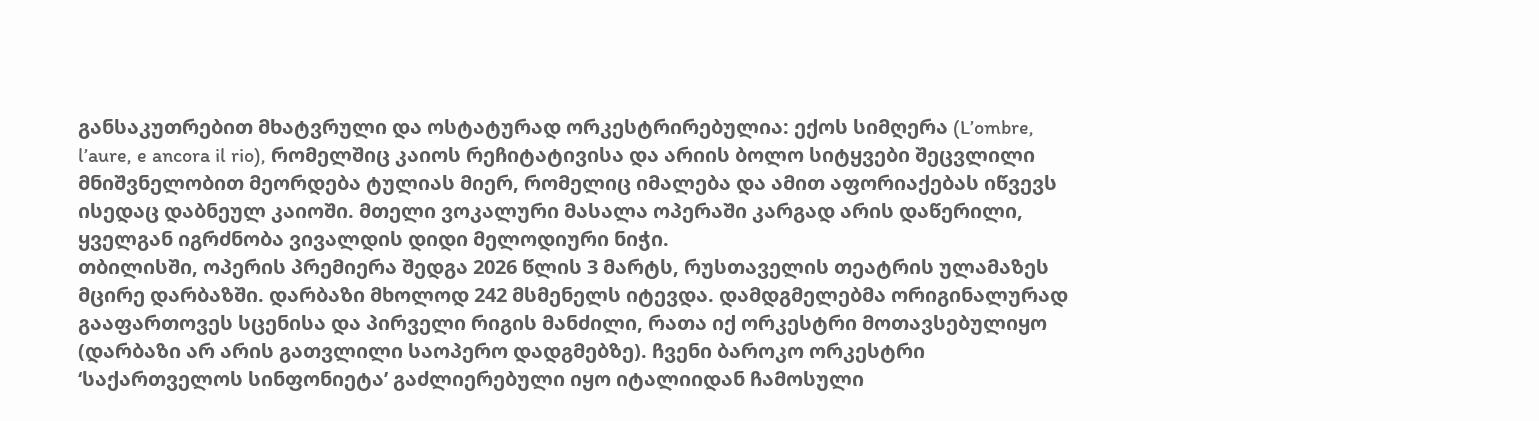განსაკუთრებით მხატვრული და ოსტატურად ორკესტრირებულია: ექოს სიმღერა (L’ombre, l’aure, e ancora il rio), რომელშიც კაიოს რეჩიტატივისა და არიის ბოლო სიტყვები შეცვლილი მნიშვნელობით მეორდება ტულიას მიერ, რომელიც იმალება და ამით აფორიაქებას იწვევს ისედაც დაბნეულ კაიოში. მთელი ვოკალური მასალა ოპერაში კარგად არის დაწერილი, ყველგან იგრძნობა ვივალდის დიდი მელოდიური ნიჭი.
თბილისში, ოპერის პრემიერა შედგა 2026 წლის 3 მარტს, რუსთაველის თეატრის ულამაზეს მცირე დარბაზში. დარბაზი მხოლოდ 242 მსმენელს იტევდა. დამდგმელებმა ორიგინალურად გააფართოვეს სცენისა და პირველი რიგის მანძილი, რათა იქ ორკესტრი მოთავსებულიყო (დარბაზი არ არის გათვლილი საოპერო დადგმებზე). ჩვენი ბაროკო ორკესტრი ‘საქართველოს სინფონიეტა’ გაძლიერებული იყო იტალიიდან ჩამოსული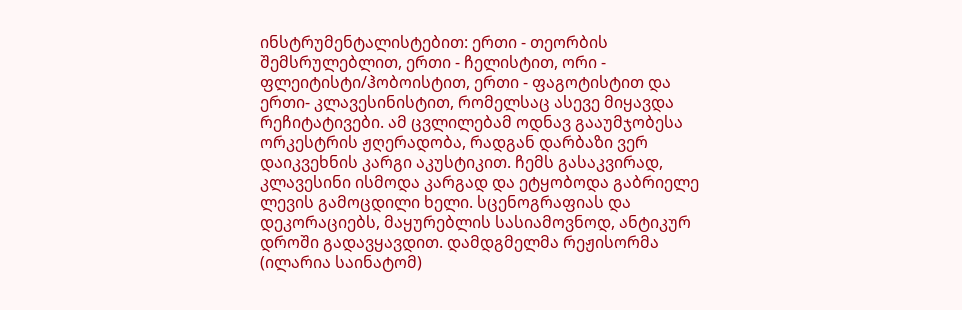ინსტრუმენტალისტებით: ერთი - თეორბის შემსრულებლით, ერთი - ჩელისტით, ორი - ფლეიტისტი/ჰობოისტით, ერთი - ფაგოტისტით და ერთი- კლავესინისტით, რომელსაც ასევე მიყავდა რეჩიტატივები. ამ ცვლილებამ ოდნავ გააუმჯობესა ორკესტრის ჟღერადობა, რადგან დარბაზი ვერ დაიკვეხნის კარგი აკუსტიკით. ჩემს გასაკვირად, კლავესინი ისმოდა კარგად და ეტყობოდა გაბრიელე ლევის გამოცდილი ხელი. სცენოგრაფიას და დეკორაციებს, მაყურებლის სასიამოვნოდ, ანტიკურ დროში გადავყავდით. დამდგმელმა რეჟისორმა (ილარია საინატომ)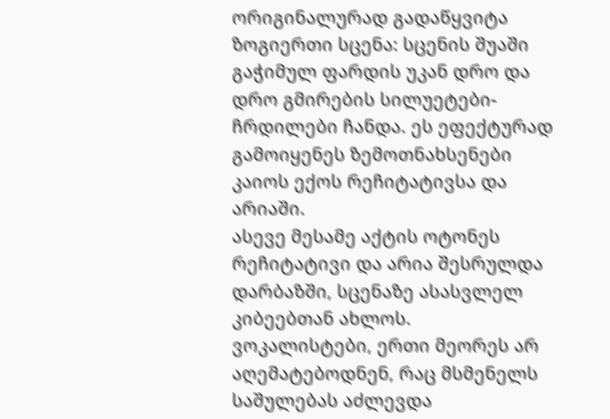ორიგინალურად გადაწყვიტა ზოგიერთი სცენა: სცენის შუაში გაჭიმულ ფარდის უკან დრო და დრო გმირების სილუეტები-ჩრდილები ჩანდა. ეს ეფექტურად გამოიყენეს ზემოთნახსენები კაიოს ექოს რეჩიტატივსა და არიაში.
ასევე მესამე აქტის ოტონეს რეჩიტატივი და არია შესრულდა დარბაზში, სცენაზე ასასვლელ კიბეებთან ახლოს.
ვოკალისტები, ერთი მეორეს არ აღემატებოდნენ, რაც მსმენელს საშულებას აძლევდა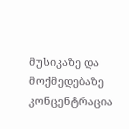მუსიკაზე და მოქმედებაზე კონცენტრაცია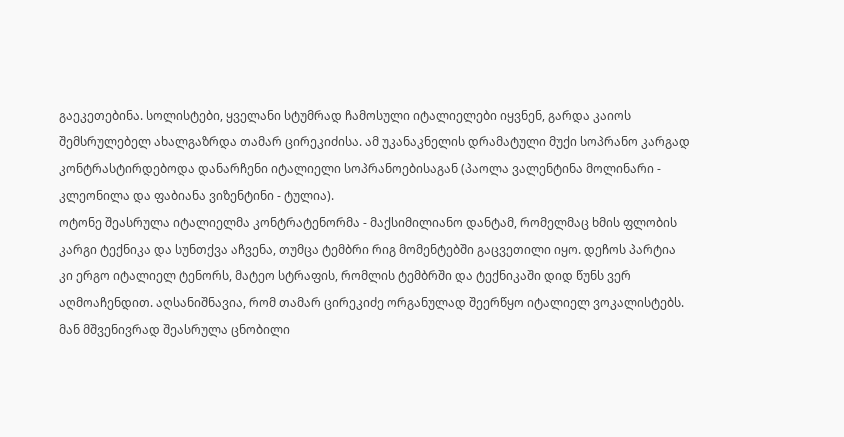გაეკეთებინა. სოლისტები, ყველანი სტუმრად ჩამოსული იტალიელები იყვნენ, გარდა კაიოს შემსრულებელ ახალგაზრდა თამარ ცირეკიძისა. ამ უკანაკნელის დრამატული მუქი სოპრანო კარგად კონტრასტირდებოდა დანარჩენი იტალიელი სოპრანოებისაგან (პაოლა ვალენტინა მოლინარი - კლეონილა და ფაბიანა ვიზენტინი - ტულია).
ოტონე შეასრულა იტალიელმა კონტრატენორმა - მაქსიმილიანო დანტამ, რომელმაც ხმის ფლობის კარგი ტექნიკა და სუნთქვა აჩვენა, თუმცა ტემბრი რიგ მომენტებში გაცვეთილი იყო. დეჩოს პარტია კი ერგო იტალიელ ტენორს, მატეო სტრაფის, რომლის ტემბრში და ტექნიკაში დიდ წუნს ვერ აღმოაჩენდით. აღსანიშნავია, რომ თამარ ცირეკიძე ორგანულად შეერწყო იტალიელ ვოკალისტებს. მან მშვენივრად შეასრულა ცნობილი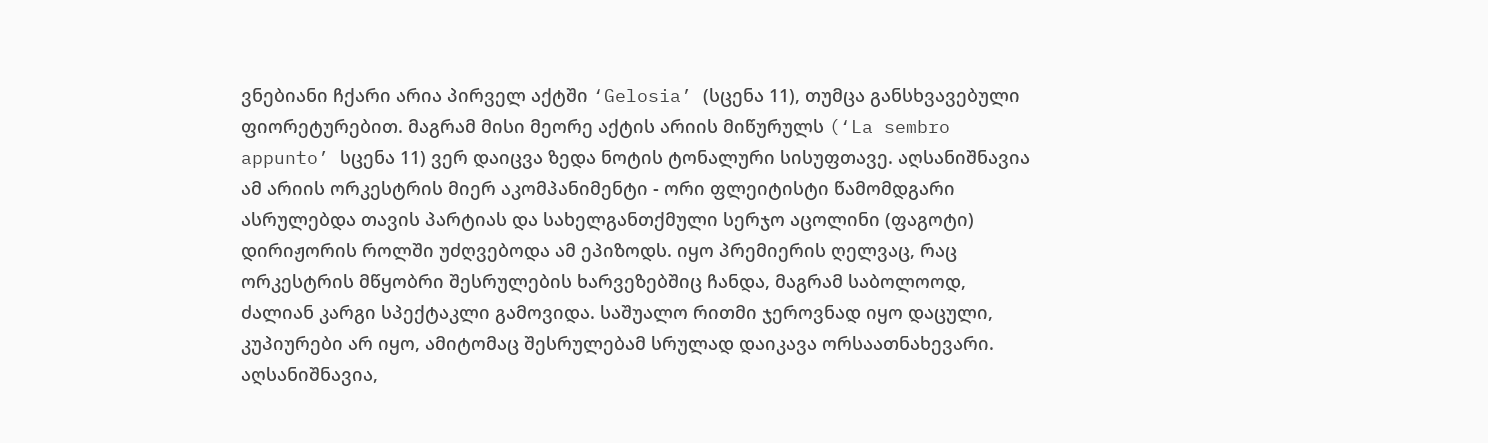ვნებიანი ჩქარი არია პირველ აქტში ‘Gelosia’ (სცენა 11), თუმცა განსხვავებული ფიორეტურებით. მაგრამ მისი მეორე აქტის არიის მიწურულს (‘La sembro appunto’ სცენა 11) ვერ დაიცვა ზედა ნოტის ტონალური სისუფთავე. აღსანიშნავია ამ არიის ორკესტრის მიერ აკომპანიმენტი - ორი ფლეიტისტი წამომდგარი ასრულებდა თავის პარტიას და სახელგანთქმული სერჯო აცოლინი (ფაგოტი) დირიჟორის როლში უძღვებოდა ამ ეპიზოდს. იყო პრემიერის ღელვაც, რაც ორკესტრის მწყობრი შესრულების ხარვეზებშიც ჩანდა, მაგრამ საბოლოოდ, ძალიან კარგი სპექტაკლი გამოვიდა. საშუალო რითმი ჯეროვნად იყო დაცული, კუპიურები არ იყო, ამიტომაც შესრულებამ სრულად დაიკავა ორსაათნახევარი. აღსანიშნავია,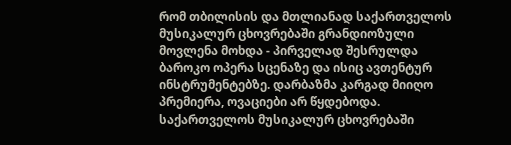რომ თბილისის და მთლიანად საქართველოს მუსიკალურ ცხოვრებაში გრანდიოზული მოვლენა მოხდა - პირველად შესრულდა ბაროკო ოპერა სცენაზე და ისიც ავთენტურ ინსტრუმენტებზე. დარბაზმა კარგად მიიღო პრემიერა, ოვაციები არ წყდებოდა. საქართველოს მუსიკალურ ცხოვრებაში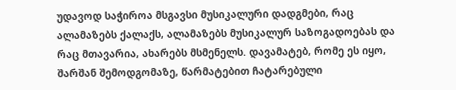უდავოდ საჭიროა მსგავსი მუსიკალური დადგმები, რაც ალამაზებს ქალაქს, ალამაზებს მუსიკალურ საზოგადოებას და რაც მთავარია, ახარებს მსმენელს. დავამატებ, რომე ეს იყო, შარშან შემოდგომაზე, წარმატებით ჩატარებული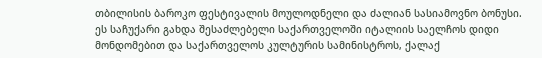თბილისის ბაროკო ფესტივალის მოულოდნელი და ძალიან სასიამოვნო ბონუსი. ეს საჩუქარი გახდა შესაძლებელი საქართველოში იტალიის საელჩოს დიდი მონდომებით და საქართველოს კულტურის სამინისტროს, ქალაქ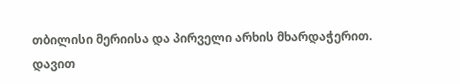თბილისი მერიისა და პირველი არხის მხარდაჭერით.
დავით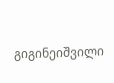გიგინეიშვილი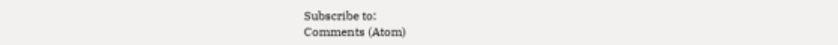Subscribe to:
Comments (Atom)